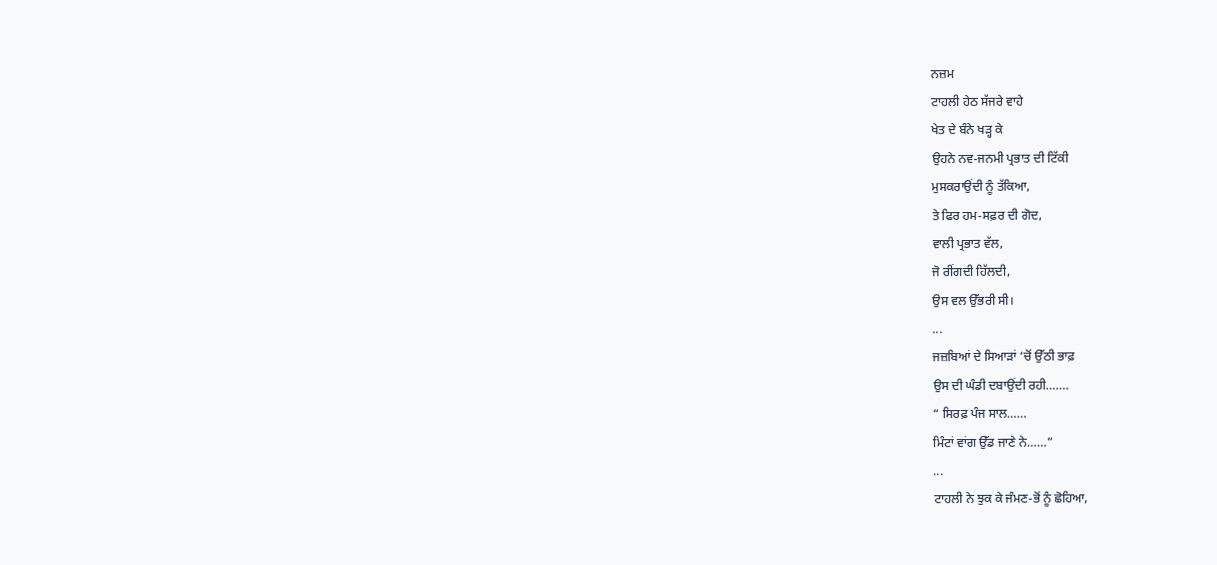ਨਜ਼ਮ
ਟਾਹਲੀ ਹੇਠ ਸੱਜਰੇ ਵਾਹੇ
ਖੇਤ ਦੇ ਬੰਨੇ ਖੜ੍ਹ ਕੇ
ਉਹਨੇ ਨਵ-ਜਨਮੀ ਪ੍ਰਭਾਤ ਦੀ ਟਿੱਕੀ
ਮੁਸਕਰਾਉਂਦੀ ਨੂੰ ਤੱਕਿਆ,
ਤੇ ਫਿਰ ਹਮ-ਸਫ਼ਰ ਦੀ ਗੋਦ,
ਵਾਲੀ ਪ੍ਰਭਾਤ ਵੱਲ,
ਜੋ ਰੀਂਗਦੀ ਹਿੱਲਦੀ,
ਉਸ ਵਲ ਉੱਭਰੀ ਸੀ।
...
ਜਜ਼ਬਿਆਂ ਦੇ ਸਿਆੜਾਂ ‘ਚੋਂ ਉੱਠੀ ਭਾਫ਼
ਉਸ ਦੀ ਘੰਡੀ ਦਬਾਉਂਦੀ ਰਹੀ…….
“ ਸਿਰਫ਼ ਪੰਜ ਸਾਲ……
ਮਿੰਟਾਂ ਵਾਂਗ ਉੱਡ ਜਾਣੇ ਨੇ……”
...
ਟਾਹਲੀ ਨੇ ਝੁਕ ਕੇ ਜੰਮਣ-ਭੋਂ ਨੂੰ ਛੋਹਿਆ,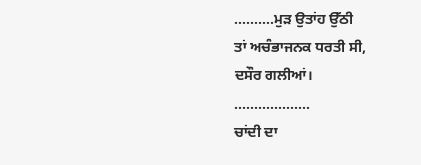……….ਮੁੜ ਉਤਾਂਹ ਉੱਠੀ
ਤਾਂ ਅਚੰਭਾਜਨਕ ਧਰਤੀ ਸੀ,
ਦਸੌਰ ਗਲੀਆਂ।
...................
ਚਾਂਦੀ ਦਾ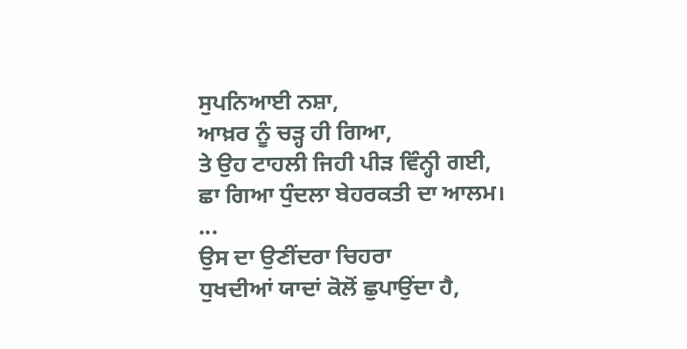ਸੁਪਨਿਆਈ ਨਸ਼ਾ,
ਆਖ਼ਰ ਨੂੰ ਚੜ੍ਹ ਹੀ ਗਿਆ,
ਤੇ ਉਹ ਟਾਹਲੀ ਜਿਹੀ ਪੀੜ ਵਿੰਨ੍ਹੀ ਗਈ,
ਛਾ ਗਿਆ ਧੁੰਦਲਾ ਬੇਹਰਕਤੀ ਦਾ ਆਲਮ।
...
ਉਸ ਦਾ ਉਣੀਂਦਰਾ ਚਿਹਰਾ
ਧੁਖਦੀਆਂ ਯਾਦਾਂ ਕੋਲੋਂ ਛੁਪਾਉਂਦਾ ਹੈ,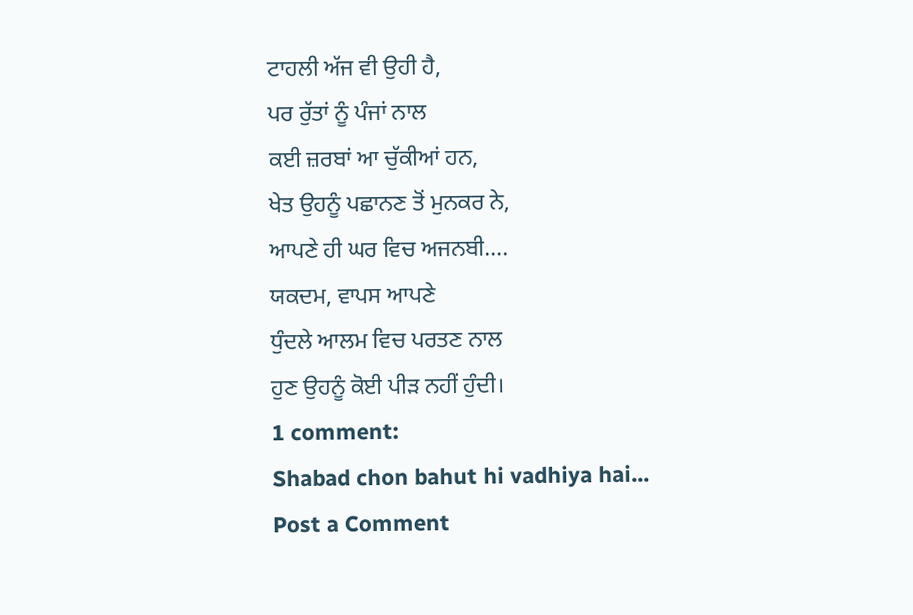ਟਾਹਲੀ ਅੱਜ ਵੀ ਉਹੀ ਹੈ,
ਪਰ ਰੁੱਤਾਂ ਨੂੰ ਪੰਜਾਂ ਨਾਲ
ਕਈ ਜ਼ਰਬਾਂ ਆ ਚੁੱਕੀਆਂ ਹਨ,
ਖੇਤ ਉਹਨੂੰ ਪਛਾਨਣ ਤੋਂ ਮੁਨਕਰ ਨੇ,
ਆਪਣੇ ਹੀ ਘਰ ਵਿਚ ਅਜਨਬੀ….
ਯਕਦਮ, ਵਾਪਸ ਆਪਣੇ
ਧੁੰਦਲੇ ਆਲਮ ਵਿਚ ਪਰਤਣ ਨਾਲ
ਹੁਣ ਉਹਨੂੰ ਕੋਈ ਪੀੜ ਨਹੀਂ ਹੁੰਦੀ।
1 comment:
Shabad chon bahut hi vadhiya hai...
Post a Comment